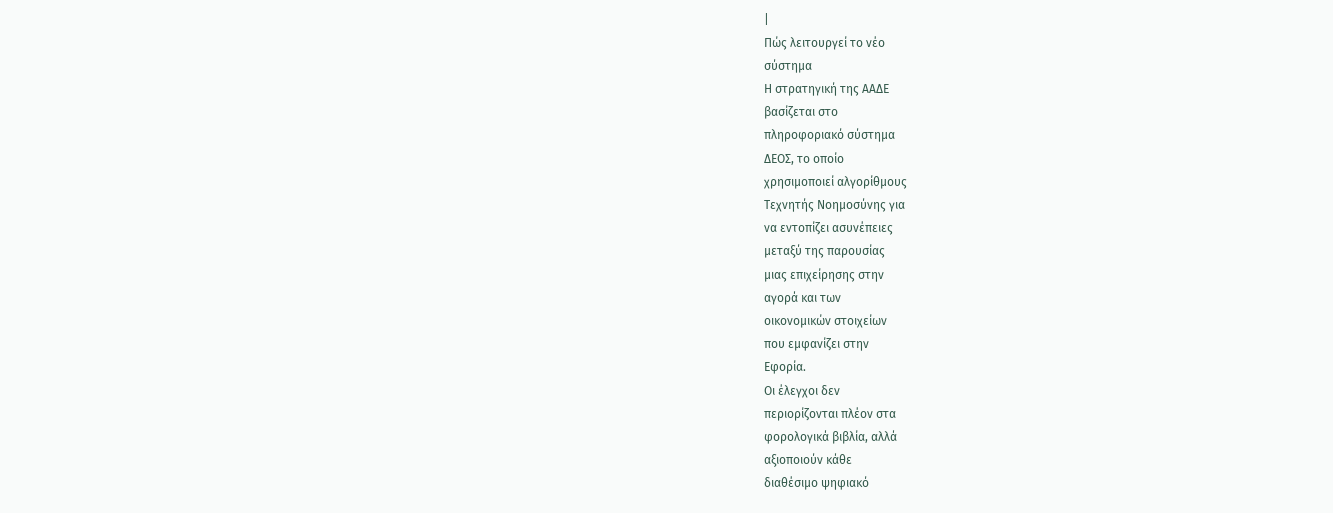|
Πώς λειτουργεί το νέο
σύστημα
Η στρατηγική της ΑΑΔΕ
βασίζεται στο
πληροφοριακό σύστημα
ΔΕΟΣ, το οποίο
χρησιμοποιεί αλγορίθμους
Τεχνητής Νοημοσύνης για
να εντοπίζει ασυνέπειες
μεταξύ της παρουσίας
μιας επιχείρησης στην
αγορά και των
οικονομικών στοιχείων
που εμφανίζει στην
Εφορία.
Οι έλεγχοι δεν
περιορίζονται πλέον στα
φορολογικά βιβλία, αλλά
αξιοποιούν κάθε
διαθέσιμο ψηφιακό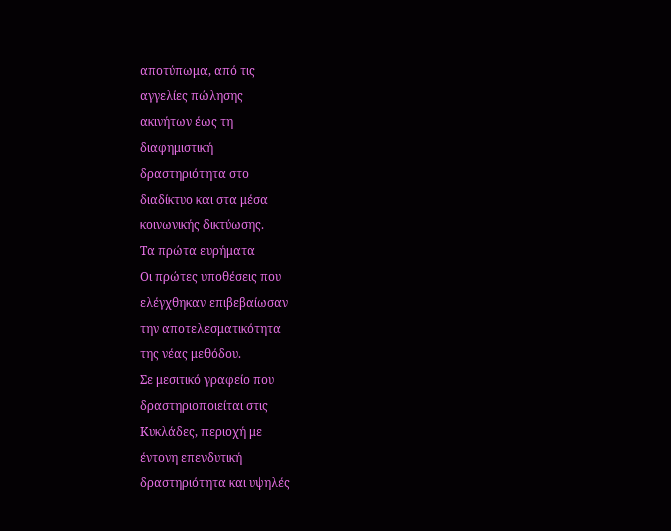αποτύπωμα, από τις
αγγελίες πώλησης
ακινήτων έως τη
διαφημιστική
δραστηριότητα στο
διαδίκτυο και στα μέσα
κοινωνικής δικτύωσης.
Τα πρώτα ευρήματα
Οι πρώτες υποθέσεις που
ελέγχθηκαν επιβεβαίωσαν
την αποτελεσματικότητα
της νέας μεθόδου.
Σε μεσιτικό γραφείο που
δραστηριοποιείται στις
Κυκλάδες, περιοχή με
έντονη επενδυτική
δραστηριότητα και υψηλές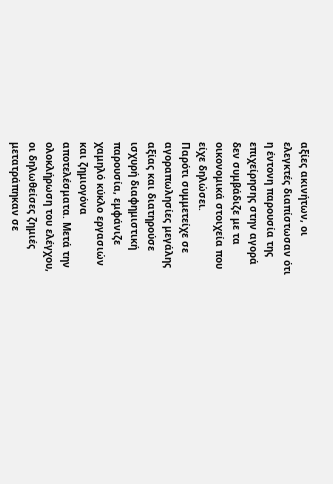αξίες ακινήτων, οι
ελεγκτές διαπίστωσαν ότι
η έντονη παρουσία της
επιχείρησης στην αγορά
δεν συμβάδιζε με τα
οικονομικά στοιχεία που
είχε δηλώσει.
Παρότι συμμετείχε σε
αγοραπωλησίες μεγάλης
αξίας και διατηρούσε
ισχυρή διαφημιστική
παρουσία, εμφάνιζε
χαμηλό κύκλο εργασιών
και ζημιογόνα
αποτελέσματα. Μετά την
ολοκλήρωση του ελέγχου,
οι δηλωθείσες ζημιές
μετατράπηκαν σε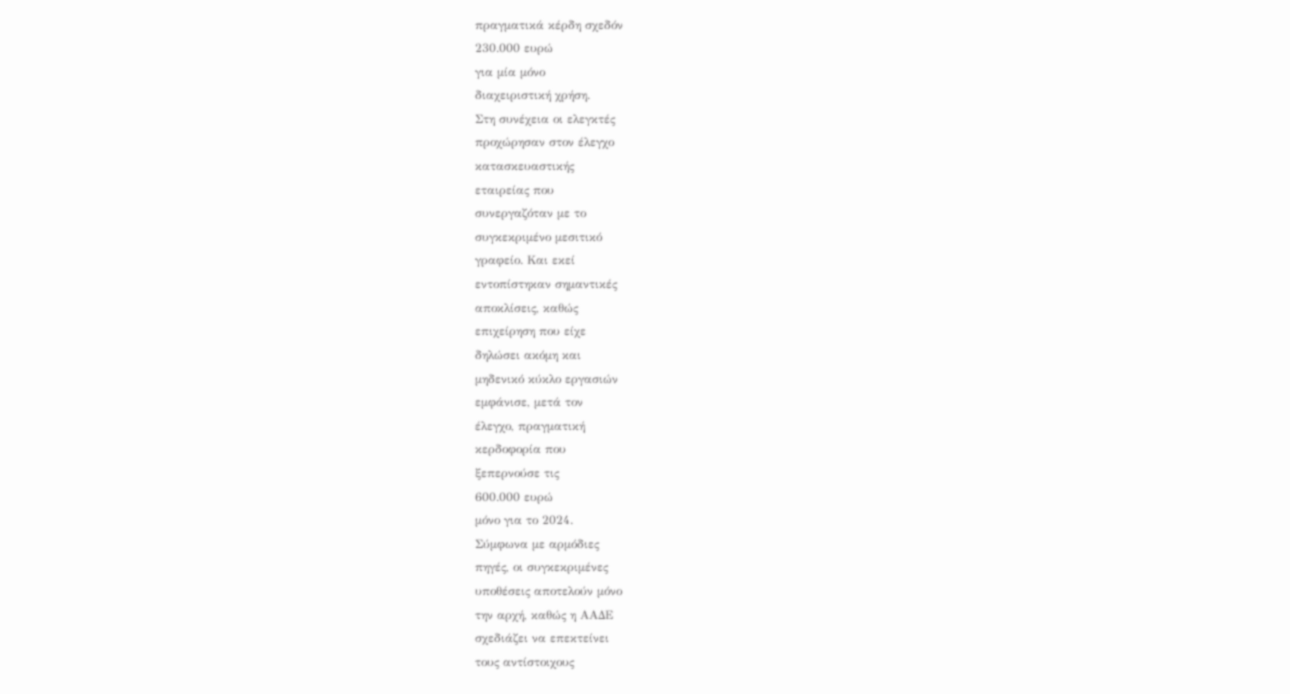πραγματικά κέρδη σχεδόν
230.000 ευρώ
για μία μόνο
διαχειριστική χρήση.
Στη συνέχεια οι ελεγκτές
προχώρησαν στον έλεγχο
κατασκευαστικής
εταιρείας που
συνεργαζόταν με το
συγκεκριμένο μεσιτικό
γραφείο. Και εκεί
εντοπίστηκαν σημαντικές
αποκλίσεις, καθώς
επιχείρηση που είχε
δηλώσει ακόμη και
μηδενικό κύκλο εργασιών
εμφάνισε, μετά τον
έλεγχο, πραγματική
κερδοφορία που
ξεπερνούσε τις
600.000 ευρώ
μόνο για το 2024.
Σύμφωνα με αρμόδιες
πηγές, οι συγκεκριμένες
υποθέσεις αποτελούν μόνο
την αρχή, καθώς η ΑΑΔΕ
σχεδιάζει να επεκτείνει
τους αντίστοιχους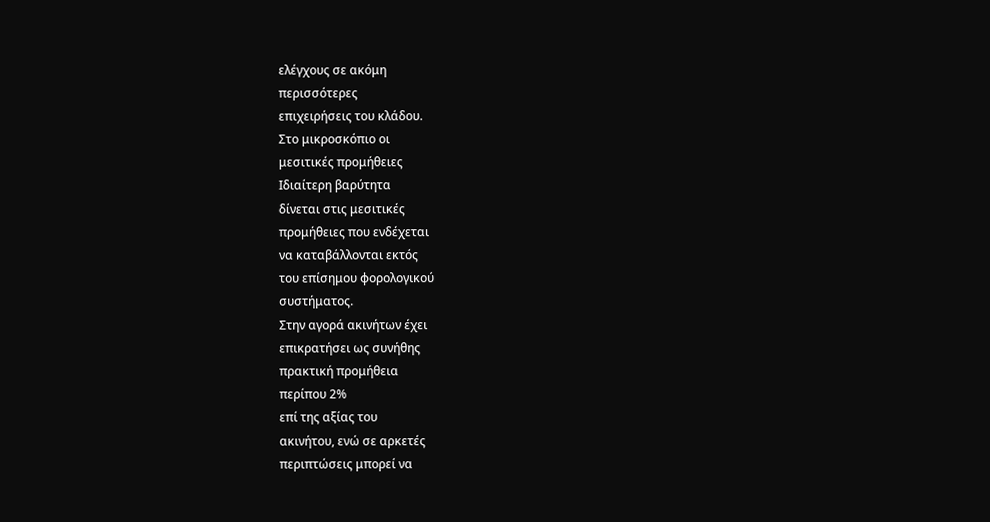ελέγχους σε ακόμη
περισσότερες
επιχειρήσεις του κλάδου.
Στο μικροσκόπιο οι
μεσιτικές προμήθειες
Ιδιαίτερη βαρύτητα
δίνεται στις μεσιτικές
προμήθειες που ενδέχεται
να καταβάλλονται εκτός
του επίσημου φορολογικού
συστήματος.
Στην αγορά ακινήτων έχει
επικρατήσει ως συνήθης
πρακτική προμήθεια
περίπου 2%
επί της αξίας του
ακινήτου, ενώ σε αρκετές
περιπτώσεις μπορεί να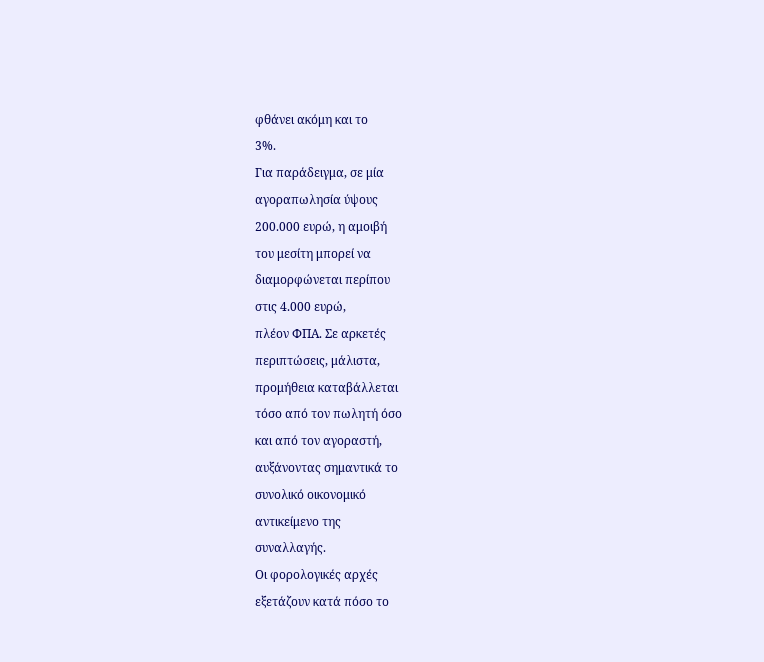φθάνει ακόμη και το
3%.
Για παράδειγμα, σε μία
αγοραπωλησία ύψους
200.000 ευρώ, η αμοιβή
του μεσίτη μπορεί να
διαμορφώνεται περίπου
στις 4.000 ευρώ,
πλέον ΦΠΑ. Σε αρκετές
περιπτώσεις, μάλιστα,
προμήθεια καταβάλλεται
τόσο από τον πωλητή όσο
και από τον αγοραστή,
αυξάνοντας σημαντικά το
συνολικό οικονομικό
αντικείμενο της
συναλλαγής.
Οι φορολογικές αρχές
εξετάζουν κατά πόσο το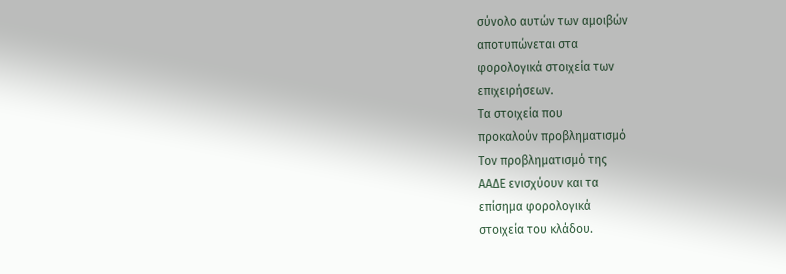σύνολο αυτών των αμοιβών
αποτυπώνεται στα
φορολογικά στοιχεία των
επιχειρήσεων.
Τα στοιχεία που
προκαλούν προβληματισμό
Τον προβληματισμό της
ΑΑΔΕ ενισχύουν και τα
επίσημα φορολογικά
στοιχεία του κλάδου.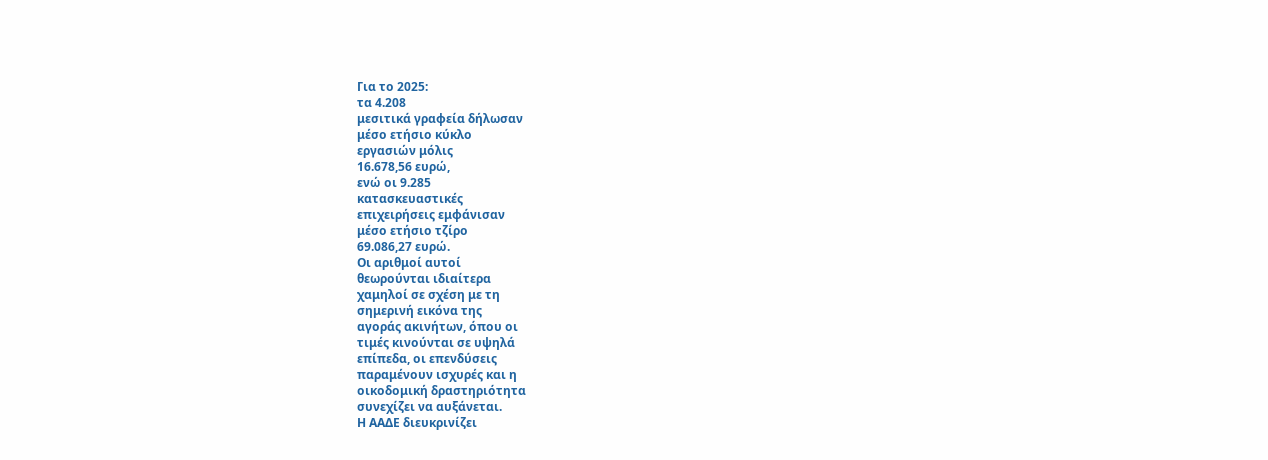Για το 2025:
τα 4.208
μεσιτικά γραφεία δήλωσαν
μέσο ετήσιο κύκλο
εργασιών μόλις
16.678,56 ευρώ,
ενώ οι 9.285
κατασκευαστικές
επιχειρήσεις εμφάνισαν
μέσο ετήσιο τζίρο
69.086,27 ευρώ.
Οι αριθμοί αυτοί
θεωρούνται ιδιαίτερα
χαμηλοί σε σχέση με τη
σημερινή εικόνα της
αγοράς ακινήτων, όπου οι
τιμές κινούνται σε υψηλά
επίπεδα, οι επενδύσεις
παραμένουν ισχυρές και η
οικοδομική δραστηριότητα
συνεχίζει να αυξάνεται.
Η ΑΑΔΕ διευκρινίζει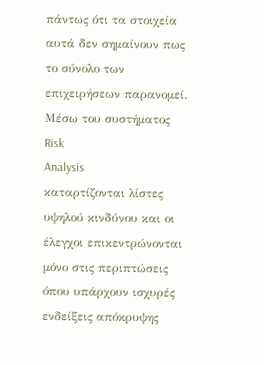πάντως ότι τα στοιχεία
αυτά δεν σημαίνουν πως
το σύνολο των
επιχειρήσεων παρανομεί.
Μέσω του συστήματος
Risk
Analysis
καταρτίζονται λίστες
υψηλού κινδύνου και οι
έλεγχοι επικεντρώνονται
μόνο στις περιπτώσεις
όπου υπάρχουν ισχυρές
ενδείξεις απόκρυψης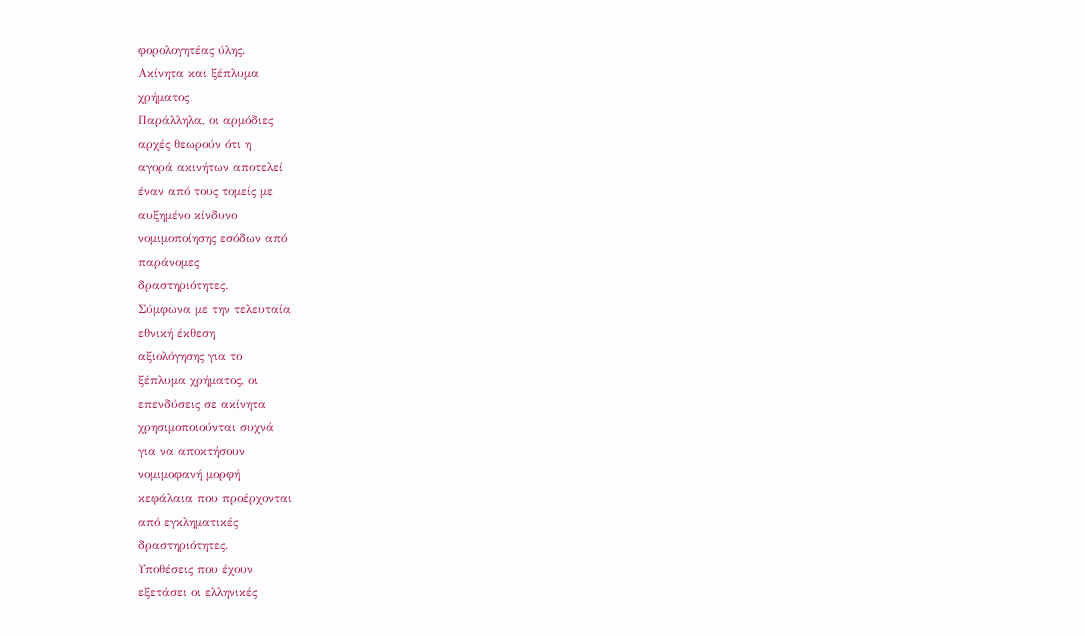φορολογητέας ύλης.
Ακίνητα και ξέπλυμα
χρήματος
Παράλληλα, οι αρμόδιες
αρχές θεωρούν ότι η
αγορά ακινήτων αποτελεί
έναν από τους τομείς με
αυξημένο κίνδυνο
νομιμοποίησης εσόδων από
παράνομες
δραστηριότητες.
Σύμφωνα με την τελευταία
εθνική έκθεση
αξιολόγησης για το
ξέπλυμα χρήματος, οι
επενδύσεις σε ακίνητα
χρησιμοποιούνται συχνά
για να αποκτήσουν
νομιμοφανή μορφή
κεφάλαια που προέρχονται
από εγκληματικές
δραστηριότητες.
Υποθέσεις που έχουν
εξετάσει οι ελληνικές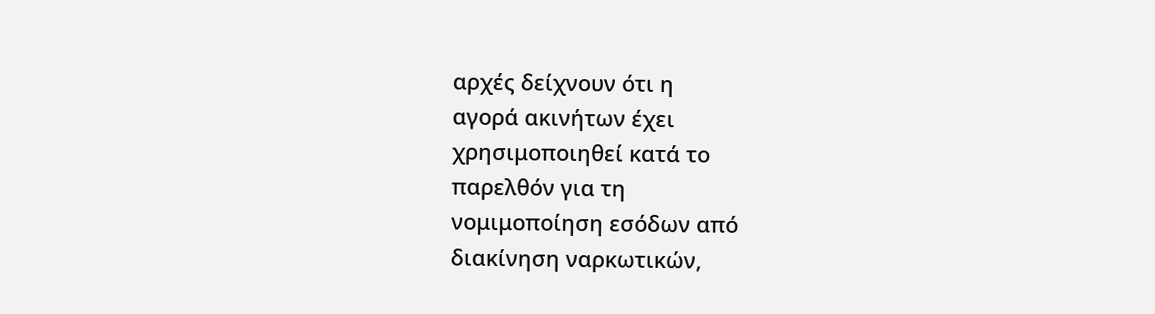αρχές δείχνουν ότι η
αγορά ακινήτων έχει
χρησιμοποιηθεί κατά το
παρελθόν για τη
νομιμοποίηση εσόδων από
διακίνηση ναρκωτικών,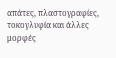απάτες, πλαστογραφίες,
τοκογλυφία και άλλες
μορφές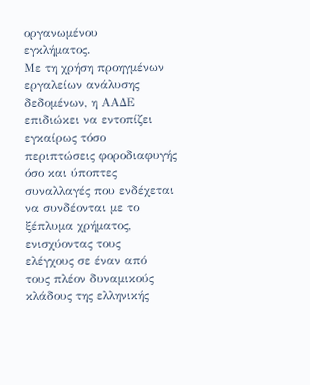οργανωμένου
εγκλήματος.
Με τη χρήση προηγμένων
εργαλείων ανάλυσης
δεδομένων, η ΑΑΔΕ
επιδιώκει να εντοπίζει
εγκαίρως τόσο
περιπτώσεις φοροδιαφυγής
όσο και ύποπτες
συναλλαγές που ενδέχεται
να συνδέονται με το
ξέπλυμα χρήματος,
ενισχύοντας τους
ελέγχους σε έναν από
τους πλέον δυναμικούς
κλάδους της ελληνικής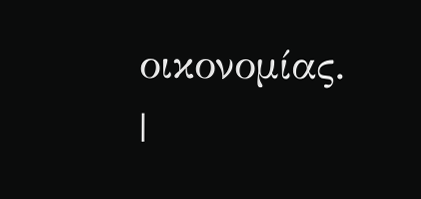οικονομίας.
|